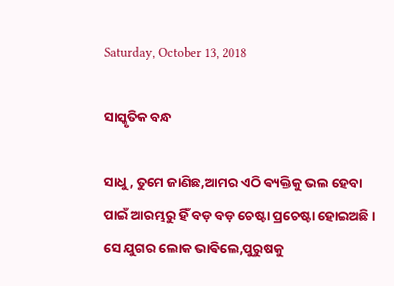Saturday, October 13, 2018

ସାସ୍କୃତିକ ବନ୍ଧ

ସାଧୁ, ତୁମେ ଜାଣିଛ,ଆମର ଏଠି ଵ୍ୟକ୍ତିକୁ ଭଲ ହେବା ପାଇଁ ଆରମ୍ଭରୁ ହିଁ ବଡ଼ ବଡ଼ ଚେଷ୍ଟା ପ୍ରଚେଷ୍ଟା ହୋଇଅଛି ।
ସେ ଯୁଗର ଲୋକ ଭାଵିଲେ,ପୁରୁଷକୁ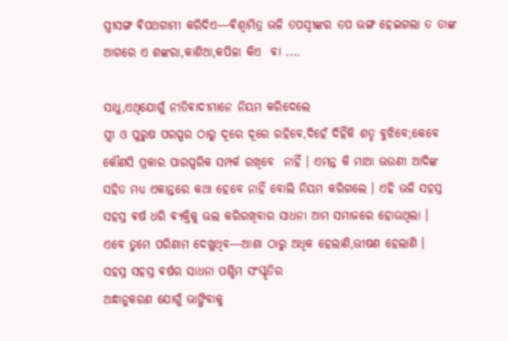ସ୍ତ୍ରୀସଙ୍ଗ ଵିପଥଗାମୀ କରିଦିଏ―ଵିଶ୍ଵାମିତ୍ର ଭଳି ତପସ୍ଵୀଙ୍କର ତପ ଭଙ୍ଗ ହେଇଗଲା ତ ତାଙ୍କ ଆଗରେ ଏ ଶଙ୍କରା,କାଶିଆ,କପିଳା କିଏ  ଵା ....

ସାଧୁ,ଏଥିଯୋଗୁଁ ନୀତିଵାଦୀମାନେ ନିୟମ କରିଦେଲେ
ସ୍ତ୍ରୀ ଓ ପୁରୁଷ ପରସ୍ପର ଠାରୁ ଦୂରେ ଦୂରେ ରହିବେ,ଦିହେଁ ଦିହିଁକି ଶତୃ ବୁଝିବେ;କେବେ କୌଣସି ପ୍ରକାର ପାରସ୍ପରିକ ସମ୍ପର୍କ ରଖିବେ  ନାହିଁ । ଏମନ୍ତ କି ମାଆ ଭଉଣୀ ଆଦିଙ୍କ  ସହିତ ମଧ୍ଯ ଏକାନ୍ତରେ କଥା ହେବେ ନାହିଁ ବୋଲି ନିୟମ କରିଗଲେ । ଏହି ଭଳି ସହସ୍ର ସହସ୍ର ଵର୍ଷ ଧରି ଵ୍ୟକ୍ତିକୁ ଭଲ କରିରଖିବାର ସାଧନା ଆମ ସମାଜରେ ହୋଉଥିଲା ।
ଏବେ ତୁମେ ପରିଣାମ ଦେଖୁଥିବ―ଆଶା ଠାରୁ ଅଧିକ ହେଲାଣି,ଭୀଷଣ ହେଲାଣି ।
ସହସ୍ର ସହସ୍ର ଵର୍ଷର ସାଧନା ପଶ୍ଚିମ ସଂସ୍କୃତିର
ଅନ୍ଧାନୁକରଣ ଯୋଗୁଁ ଭାଙ୍ଗିବାକୁ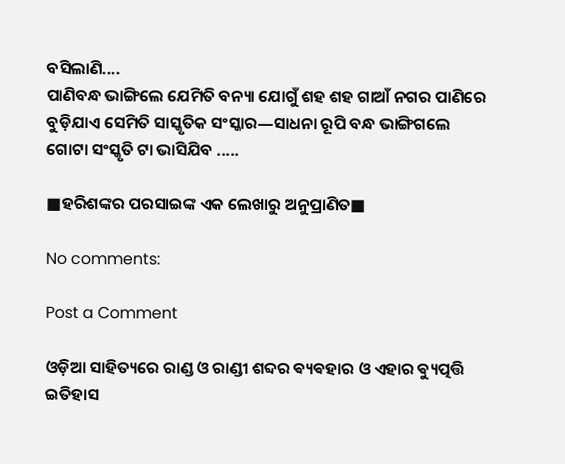ବସିଲାଣି....
ପାଣିବନ୍ଧ ଭାଙ୍ଗିଲେ ଯେମିତି ବନ୍ୟା ଯୋଗୁଁ ଶହ ଶହ ଗାଆଁ ନଗର ପାଣିରେ ବୁଡ଼ିଯାଏ ସେମିତି ସାସ୍କୃତିକ ସଂସ୍କାର―ସାଧନା ରୂପି ବନ୍ଧ ଭାଙ୍ଗିଗଲେ ଗୋଟା ସଂସ୍କୃତି ଟା ଭାସିଯିବ .....

■ହରିଶଙ୍କର ପରସାଇଙ୍କ ଏକ ଲେଖାରୁ ଅନୁପ୍ରାଣିତ■

No comments:

Post a Comment

ଓଡ଼ିଆ ସାହିତ୍ୟରେ ରାଣ୍ଡ ଓ ରାଣ୍ଡୀ ଶବ୍ଦର ଵ୍ୟଵହାର ଓ ଏହାର ଵ୍ୟୁତ୍ପତ୍ତି ଇତିହାସ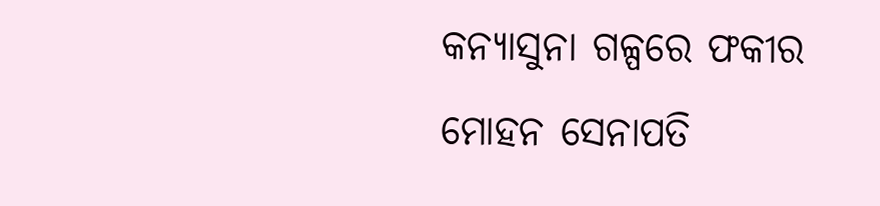କନ୍ୟାସୁନା ଗଳ୍ପରେ ଫକୀର ମୋହନ ସେନାପତି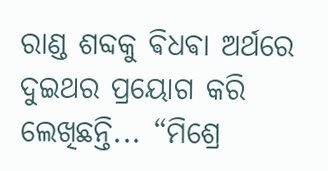ରାଣ୍ଡ ଶବ୍ଦକୁ ଵିଧଵା ଅର୍ଥରେ ଦୁଇଥର ପ୍ରୟୋଗ କରି ଲେଖିଛନ୍ତି... “ମିଶ୍ରେ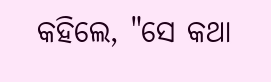କହିଲେ, "ସେ କଥା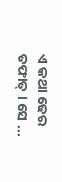ଏ କଥା ଢେର ତଫାତ୍ । ସେ ...